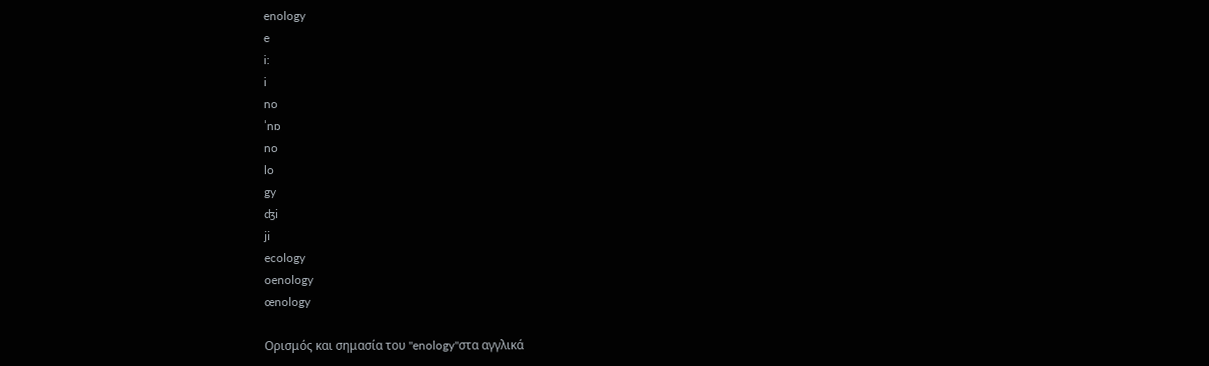enology
e
i:
i
no
ˈnɒ
no
lo
gy
ʤi
ji
ecology
oenology
œnology

Ορισμός και σημασία του "enology"στα αγγλικά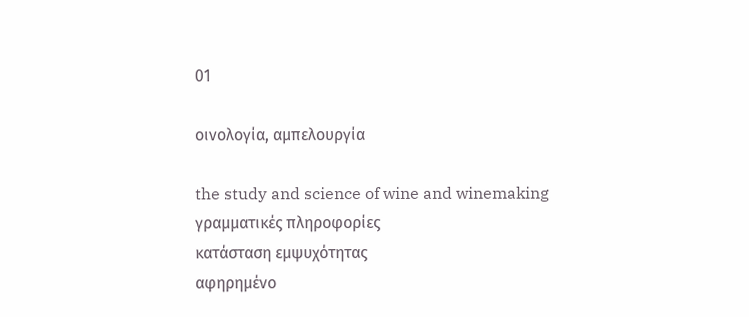01

οινολογία, αμπελουργία

the study and science of wine and winemaking
γραμματικές πληροφορίες
κατάσταση εμψυχότητας
αφηρημένο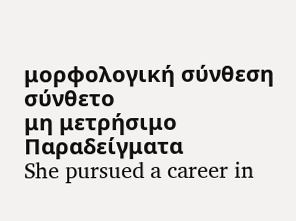μορφολογική σύνθεση
σύνθετο
μη μετρήσιμο
Παραδείγματα
She pursued a career in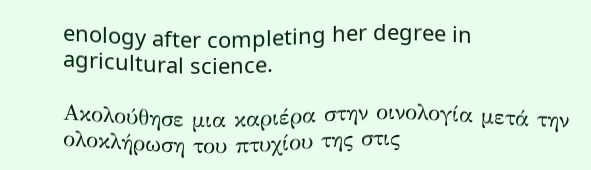enology after completing her degree in agricultural science.

Ακολούθησε μια καριέρα στην οινολογία μετά την ολοκλήρωση του πτυχίου της στις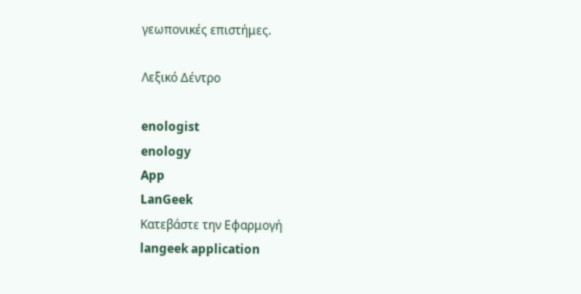γεωπονικές επιστήμες.

Λεξικό Δέντρο

enologist
enology
App
LanGeek
Κατεβάστε την Εφαρμογή
langeek application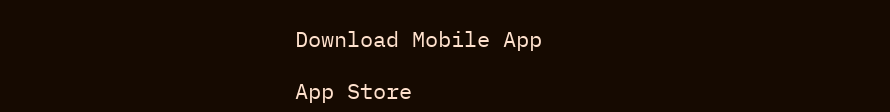Download Mobile App

App Store